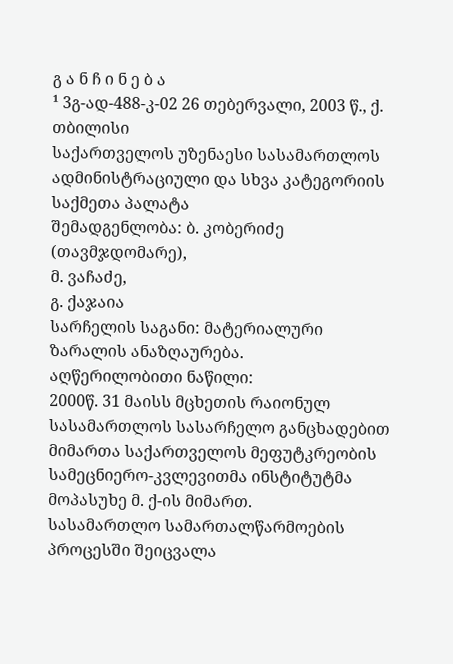გ ა ნ ჩ ი ნ ე ბ ა
¹ 3გ-ად-488-კ-02 26 თებერვალი, 2003 წ., ქ. თბილისი
საქართველოს უზენაესი სასამართლოს ადმინისტრაციული და სხვა კატეგორიის საქმეთა პალატა
შემადგენლობა: ბ. კობერიძე (თავმჯდომარე),
მ. ვაჩაძე,
გ. ქაჯაია
სარჩელის საგანი: მატერიალური ზარალის ანაზღაურება.
აღწერილობითი ნაწილი:
2000წ. 31 მაისს მცხეთის რაიონულ სასამართლოს სასარჩელო განცხადებით მიმართა საქართველოს მეფუტკრეობის სამეცნიერო-კვლევითმა ინსტიტუტმა მოპასუხე მ. ქ-ის მიმართ.
სასამართლო სამართალწარმოების პროცესში შეიცვალა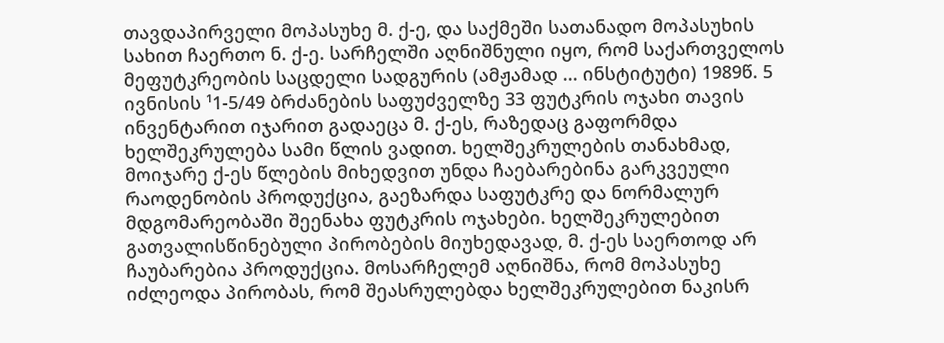თავდაპირველი მოპასუხე მ. ქ-ე, და საქმეში სათანადო მოპასუხის სახით ჩაერთო ნ. ქ-ე. სარჩელში აღნიშნული იყო, რომ საქართველოს მეფუტკრეობის საცდელი სადგურის (ამჟამად ... ინსტიტუტი) 1989წ. 5 ივნისის ¹1-5/49 ბრძანების საფუძველზე 33 ფუტკრის ოჯახი თავის ინვენტარით იჯარით გადაეცა მ. ქ-ეს, რაზედაც გაფორმდა ხელშეკრულება სამი წლის ვადით. ხელშეკრულების თანახმად, მოიჯარე ქ-ეს წლების მიხედვით უნდა ჩაებარებინა გარკვეული რაოდენობის პროდუქცია, გაეზარდა საფუტკრე და ნორმალურ მდგომარეობაში შეენახა ფუტკრის ოჯახები. ხელშეკრულებით გათვალისწინებული პირობების მიუხედავად, მ. ქ-ეს საერთოდ არ ჩაუბარებია პროდუქცია. მოსარჩელემ აღნიშნა, რომ მოპასუხე იძლეოდა პირობას, რომ შეასრულებდა ხელშეკრულებით ნაკისრ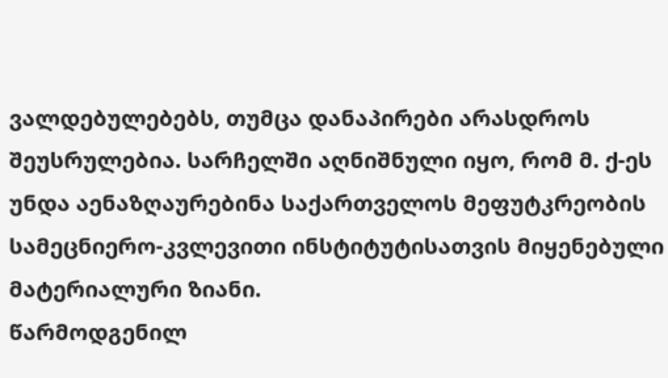ვალდებულებებს, თუმცა დანაპირები არასდროს შეუსრულებია. სარჩელში აღნიშნული იყო, რომ მ. ქ-ეს უნდა აენაზღაურებინა საქართველოს მეფუტკრეობის სამეცნიერო-კვლევითი ინსტიტუტისათვის მიყენებული მატერიალური ზიანი.
წარმოდგენილ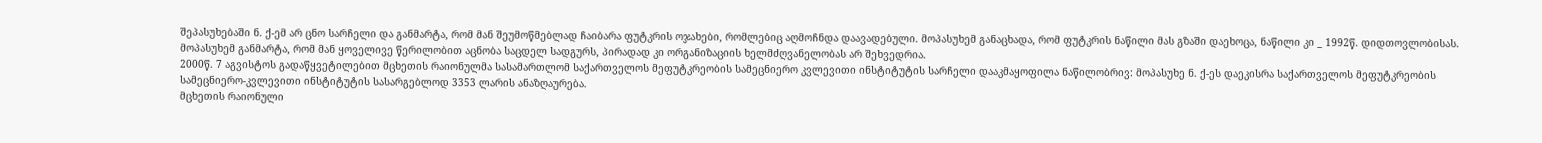შეპასუხებაში ნ. ქ-ემ არ ცნო სარჩელი და განმარტა, რომ მან შეუმოწმებლად ჩაიბარა ფუტკრის ოჯახები, რომლებიც აღმოჩნდა დაავადებული. მოპასუხემ განაცხადა, რომ ფუტკრის ნაწილი მას გზაში დაეხოცა, ნაწილი კი _ 1992წ. დიდთოვლობისას. მოპასუხემ განმარტა, რომ მან ყოველივე წერილობით აცნობა საცდელ სადგურს, პირადად კი ორგანიზაციის ხელმძღვანელობას არ შეხვედრია.
2000წ. 7 აგვისტოს გადაწყვეტილებით მცხეთის რაიონულმა სასამართლომ საქართველოს მეფუტკრეობის სამეცნიერო კვლევითი ინსტიტუტის სარჩელი დააკმაყოფილა ნაწილობრივ: მოპასუხე ნ. ქ-ეს დაეკისრა საქართველოს მეფუტკრეობის სამეცნიერო-კვლევითი ინსტიტუტის სასარგებლოდ 3353 ლარის ანაზღაურება.
მცხეთის რაიონული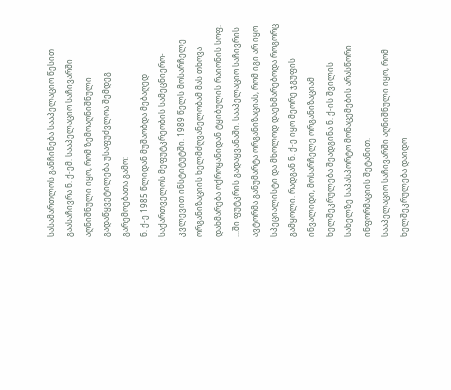სასამართლოს განჩინება სააპელაციო წესით გაასაჩივრა ნ. ქ-ემ. სააპელაციო საჩივარში აღნიშნული იყო, რომ ზემოაღნიშნული გადაწყვეტილება უსაფუძვლოა შემდეგ გარემოებათა გამო:
ნ. ქ-ე 1985 წლიდან მუშაობდა მებაღედ საქართველოს მეფუტკრეობის სამეცნიერო-კვლევით ინსტიტუტში. 1989 წელს მოსარჩელე ორგანიზაციის ხელმძღვანელობამ მას თხოვა დახმარება ოქროყანიდან ტყიბულის რაიონის სოფ. ...ში ფუტკრის გადაყვანაში. სააპელაციო საჩივრის ავტორმა განუმარტა ორგანიზაციას, რომ იგი არ იყო სპეციალისტი და მხოლოდ დაეხმარებოდა როგორც გამყოლი. რადგან ნ. ქ-ე იყო მეორე ჯგუფის ინვალიდი, მოსარჩელე ორგანიზაციამ ხელშეკრულება შეადგინა ნ. ქ-ის შვილის სახელზე საპასპორტო მონაცემების არასწორი ინფორმაციის შეტანით.
სააპელაციო საჩივარში აღნიშნული იყო, რომ ხელშეკრულება დაიდო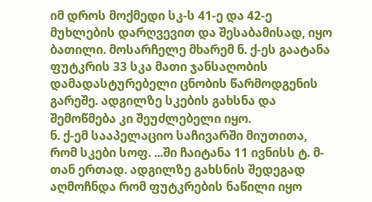იმ დროს მოქმედი სკ-ს 41-ე და 42-ე მუხლების დარღვევით და შესაბამისად, იყო ბათილი. მოსარჩელე მხარემ ნ. ქ-ეს გაატანა ფუტკრის 33 სკა მათი ჯანსაღობის დამადასტურებელი ცნობის წარმოდგენის გარეშე. ადგილზე სკების გახსნა და შემოწმება კი შეუძლებელი იყო.
ნ. ქ-ემ სააპელაციო საჩივარში მიუთითა, რომ სკები სოფ. ...ში ჩაიტანა 11 ივნისს ტ. მ-თან ერთად. ადგილზე გახსნის შედეგად აღმოჩნდა რომ ფუტკრების ნაწილი იყო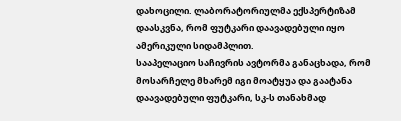დახოცილი. ლაბორატორიულმა ექსპერტიზამ დაასკვნა, რომ ფუტკარი დაავადებული იყო ამერიკული სიდამპლით.
სააპელაციო საჩივრის ავტორმა განაცხადა, რომ მოსარჩელე მხარემ იგი მოატყუა და გაატანა დაავადებული ფუტკარი, სკ-ს თანახმად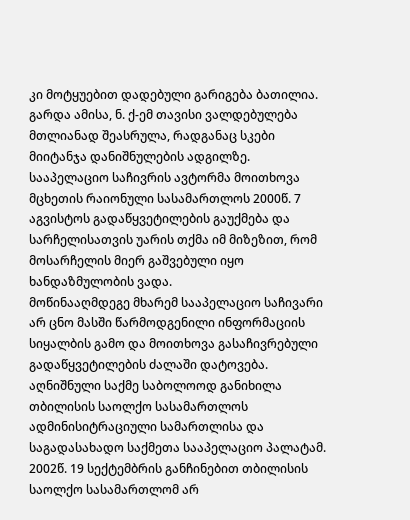კი მოტყუებით დადებული გარიგება ბათილია. გარდა ამისა, ნ. ქ-ემ თავისი ვალდებულება მთლიანად შეასრულა, რადგანაც სკები მიიტანჯა დანიშნულების ადგილზე.
სააპელაციო საჩივრის ავტორმა მოითხოვა მცხეთის რაიონული სასამართლოს 2000წ. 7 აგვისტოს გადაწყვეტილების გაუქმება და სარჩელისათვის უარის თქმა იმ მიზეზით, რომ მოსარჩელის მიერ გაშვებული იყო ხანდაზმულობის ვადა.
მოწინააღმდეგე მხარემ სააპელაციო საჩივარი არ ცნო მასში წარმოდგენილი ინფორმაციის სიყალბის გამო და მოითხოვა გასაჩივრებული გადაწყვეტილების ძალაში დატოვება.
აღნიშნული საქმე საბოლოოდ განიხილა თბილისის საოლქო სასამართლოს ადმინისიტრაციული სამართლისა და საგადასახადო საქმეთა სააპელაციო პალატამ. 2002წ. 19 სექტემბრის განჩინებით თბილისის საოლქო სასამართლომ არ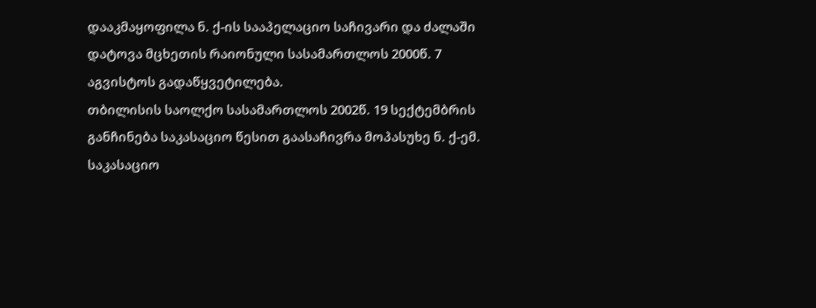დააკმაყოფილა ნ. ქ-ის სააპელაციო საჩივარი და ძალაში დატოვა მცხეთის რაიონული სასამართლოს 2000წ. 7 აგვისტოს გადაწყვეტილება.
თბილისის საოლქო სასამართლოს 2002წ. 19 სექტემბრის განჩინება საკასაციო წესით გაასაჩივრა მოპასუხე ნ. ქ-ემ.
საკასაციო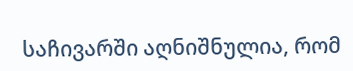საჩივარში აღნიშნულია, რომ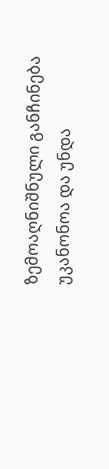ზემოაღნიშნული განჩინება უკანონოა და უნდა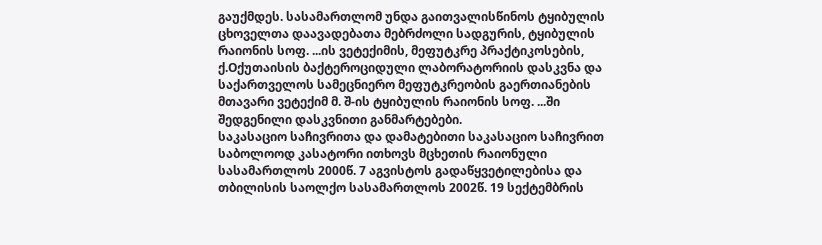გაუქმდეს. სასამართლომ უნდა გაითვალისწინოს ტყიბულის ცხოველთა დაავადებათა მებრძოლი სადგურის, ტყიბულის რაიონის სოფ. ...ის ვეტექიმის, მეფუტკრე პრაქტიკოსების, ქ.Oქუთაისის ბაქტეროციდული ლაბორატორიის დასკვნა და საქართველოს სამეცნიერო მეფუტკრეობის გაერთიანების მთავარი ვეტექიმ მ. შ-ის ტყიბულის რაიონის სოფ. ...ში შედგენილი დასკვნითი განმარტებები.
საკასაციო საჩივრითა და დამატებითი საკასაციო საჩივრით საბოლოოდ კასატორი ითხოვს მცხეთის რაიონული სასამართლოს 2000წ. 7 აგვისტოს გადაწყვეტილებისა და თბილისის საოლქო სასამართლოს 2002წ. 19 სექტემბრის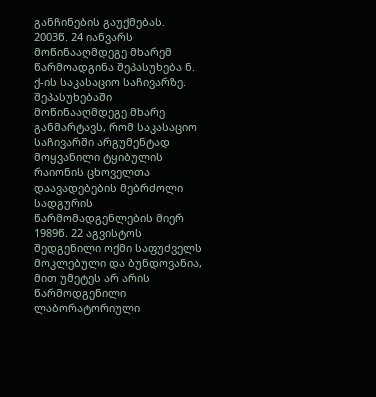განჩინების გაუქმებას.
2003წ. 24 იანვარს მოწინააღმდეგე მხარემ წარმოადგინა შეპასუხება ნ. ქ-ის საკასაციო საჩივარზე.
შეპასუხებაში მოწინააღმდეგე მხარე განმარტავს, რომ საკასაციო საჩივარში არგუმენტად მოყვანილი ტყიბულის რაიონის ცხოველთა დაავადებების მებრძოლი სადგურის წარმომადგენლების მიერ 1989წ. 22 აგვისტოს შედგენილი ოქმი საფუძველს მოკლებული და ბუნდოვანია, მით უმეტეს არ არის წარმოდგენილი ლაბორატორიული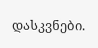დასკვნები.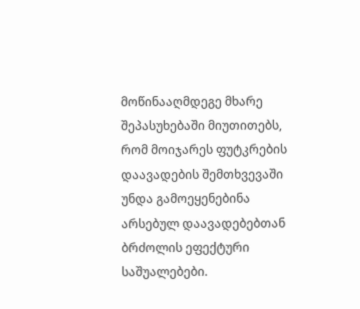მოწინააღმდეგე მხარე შეპასუხებაში მიუთითებს, რომ მოიჯარეს ფუტკრების დაავადების შემთხვევაში უნდა გამოეყენებინა არსებულ დაავადებებთან ბრძოლის ეფექტური საშუალებები.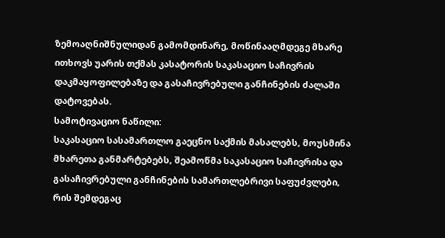ზემოაღნიშნულიდან გამომდინარე, მოწინააღმდეგე მხარე ითხოვს უარის თქმას კასატორის საკასაციო საჩივრის დაკმაყოფილებაზე და გასაჩივრებული განჩინების ძალაში დატოვებას.
სამოტივაციო ნაწილი:
საკასაციო სასამართლო გაეცნო საქმის მასალებს, მოუსმინა მხარეთა განმარტებებს, შეამოწმა საკასაციო საჩივრისა და გასაჩივრებული განჩინების სამართლებრივი საფუძვლები, რის შემდეგაც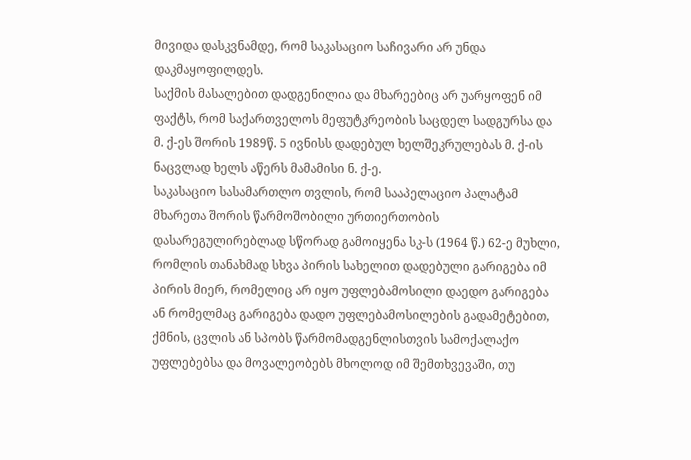მივიდა დასკვნამდე, რომ საკასაციო საჩივარი არ უნდა დაკმაყოფილდეს.
საქმის მასალებით დადგენილია და მხარეებიც არ უარყოფენ იმ ფაქტს, რომ საქართველოს მეფუტკრეობის საცდელ სადგურსა და მ. ქ-ეს შორის 1989წ. 5 ივნისს დადებულ ხელშეკრულებას მ. ქ-ის ნაცვლად ხელს აწერს მამამისი ნ. ქ-ე.
საკასაციო სასამართლო თვლის, რომ სააპელაციო პალატამ მხარეთა შორის წარმოშობილი ურთიერთობის დასარეგულირებლად სწორად გამოიყენა სკ-ს (1964 წ.) 62-ე მუხლი, რომლის თანახმად სხვა პირის სახელით დადებული გარიგება იმ პირის მიერ, რომელიც არ იყო უფლებამოსილი დაედო გარიგება ან რომელმაც გარიგება დადო უფლებამოსილების გადამეტებით, ქმნის, ცვლის ან სპობს წარმომადგენლისთვის სამოქალაქო უფლებებსა და მოვალეობებს მხოლოდ იმ შემთხვევაში, თუ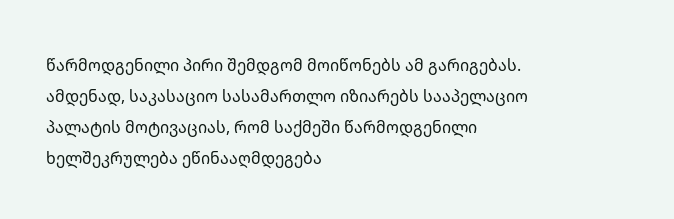წარმოდგენილი პირი შემდგომ მოიწონებს ამ გარიგებას.
ამდენად, საკასაციო სასამართლო იზიარებს სააპელაციო პალატის მოტივაციას, რომ საქმეში წარმოდგენილი ხელშეკრულება ეწინააღმდეგება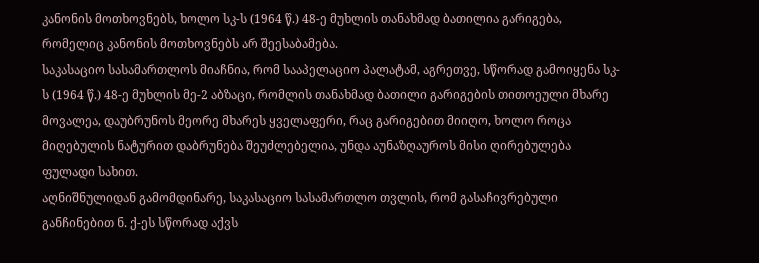კანონის მოთხოვნებს, ხოლო სკ-ს (1964 წ.) 48-ე მუხლის თანახმად ბათილია გარიგება, რომელიც კანონის მოთხოვნებს არ შეესაბამება.
საკასაციო სასამართლოს მიაჩნია, რომ სააპელაციო პალატამ, აგრეთვე, სწორად გამოიყენა სკ-ს (1964 წ.) 48-ე მუხლის მე-2 აბზაცი, რომლის თანახმად ბათილი გარიგების თითოეული მხარე მოვალეა, დაუბრუნოს მეორე მხარეს ყველაფერი, რაც გარიგებით მიიღო, ხოლო როცა მიღებულის ნატურით დაბრუნება შეუძლებელია, უნდა აუნაზღაუროს მისი ღირებულება ფულადი სახით.
აღნიშნულიდან გამომდინარე, საკასაციო სასამართლო თვლის, რომ გასაჩივრებული განჩინებით ნ. ქ-ეს სწორად აქვს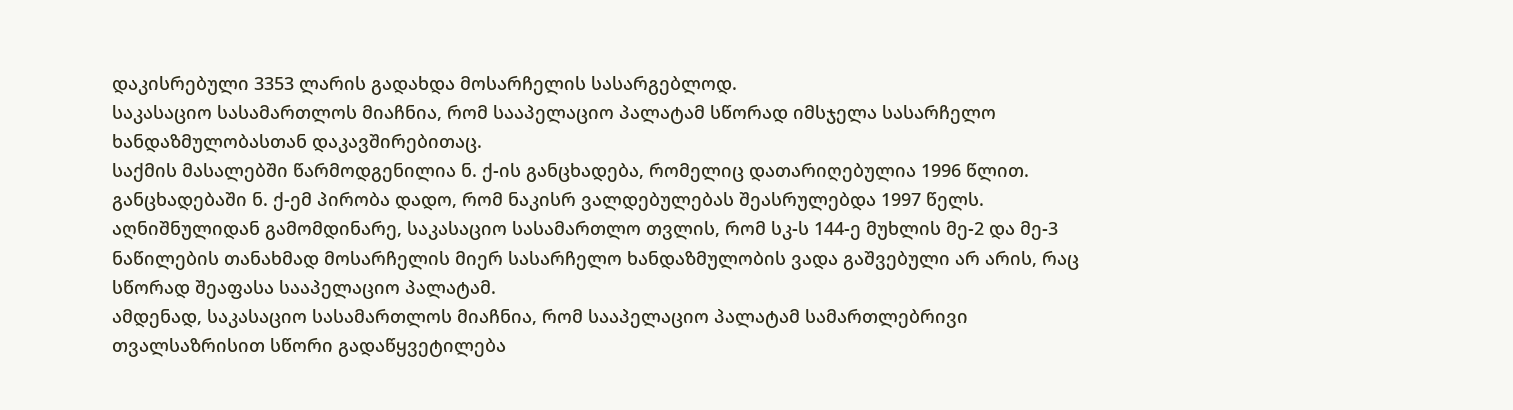დაკისრებული 3353 ლარის გადახდა მოსარჩელის სასარგებლოდ.
საკასაციო სასამართლოს მიაჩნია, რომ სააპელაციო პალატამ სწორად იმსჯელა სასარჩელო ხანდაზმულობასთან დაკავშირებითაც.
საქმის მასალებში წარმოდგენილია ნ. ქ-ის განცხადება, რომელიც დათარიღებულია 1996 წლით. განცხადებაში ნ. ქ-ემ პირობა დადო, რომ ნაკისრ ვალდებულებას შეასრულებდა 1997 წელს.
აღნიშნულიდან გამომდინარე, საკასაციო სასამართლო თვლის, რომ სკ-ს 144-ე მუხლის მე-2 და მე-3 ნაწილების თანახმად მოსარჩელის მიერ სასარჩელო ხანდაზმულობის ვადა გაშვებული არ არის, რაც სწორად შეაფასა სააპელაციო პალატამ.
ამდენად, საკასაციო სასამართლოს მიაჩნია, რომ სააპელაციო პალატამ სამართლებრივი თვალსაზრისით სწორი გადაწყვეტილება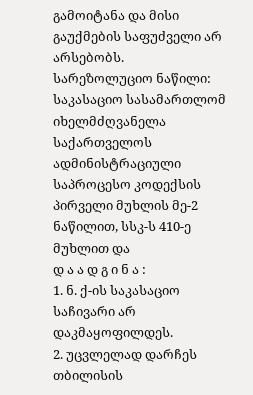გამოიტანა და მისი გაუქმების საფუძველი არ არსებობს.
სარეზოლუციო ნაწილი:
საკასაციო სასამართლომ იხელმძღვანელა საქართველოს ადმინისტრაციული საპროცესო კოდექსის პირველი მუხლის მე-2 ნაწილით, სსკ-ს 410-ე მუხლით და
დ ა ა დ გ ი ნ ა :
1. ნ. ქ-ის საკასაციო საჩივარი არ დაკმაყოფილდეს.
2. უცვლელად დარჩეს თბილისის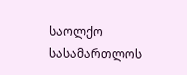საოლქო სასამართლოს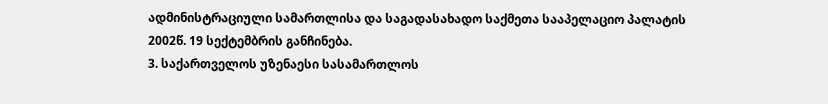ადმინისტრაციული სამართლისა და საგადასახადო საქმეთა სააპელაციო პალატის 2002წ. 19 სექტემბრის განჩინება.
3. საქართველოს უზენაესი სასამართლოს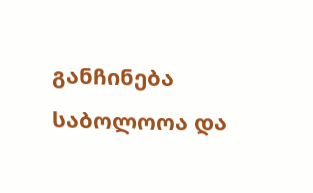განჩინება საბოლოოა და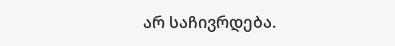არ საჩივრდება.